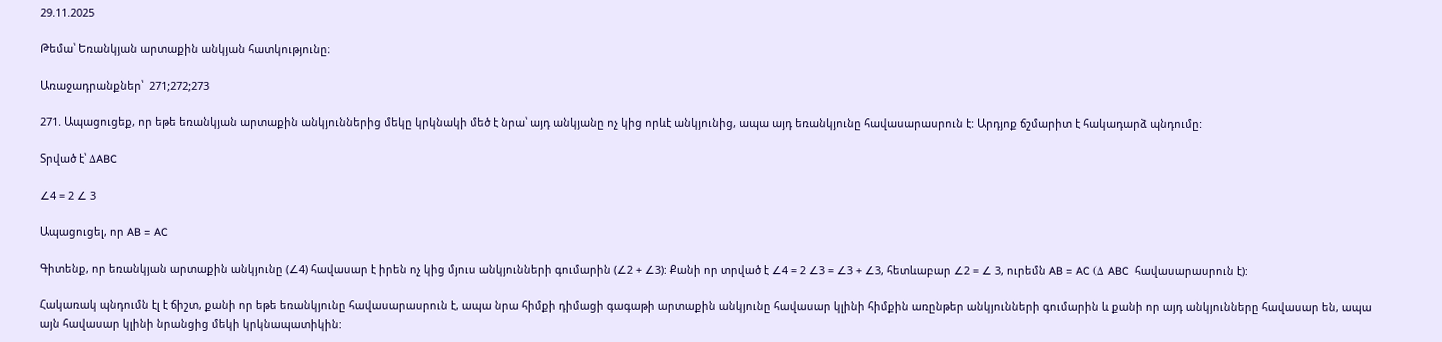29.11.2025

Թեմա՝ Եռանկյան արտաքին անկյան հատկությունը։

Առաջադրանքներ՝  271;272;273

271. Ապացուցեք, որ եթե եռանկյան արտաքին անկյուններից մեկը կրկնակի մեծ է նրա՝ այդ անկյանը ոչ կից որևէ անկյունից, ապա այդ եռանկյունը հավասարասրուն է: Արդյոք ճշմարիտ է հակադարձ պնդումը:

Տրված է՝ ΔABC

∠4 = 2 ∠ 3

Ապացուցել, որ AB = AC

Գիտենք, որ եռանկյան արտաքին անկյունը (∠4) հավասար է իրեն ոչ կից մյուս անկյունների գումարին (∠2 + ∠3): Քանի որ տրված է ∠4 = 2 ∠3 = ∠3 + ∠3, հետևաբար ∠2 = ∠ 3, ուրեմն AB = AC (Δ ABC  հավասարասրուն է):

Հակառակ պնդումն էլ է ճիշտ, քանի որ եթե եռանկյունը հավասարասրուն է, ապա նրա հիմքի դիմացի գագաթի արտաքին անկյունը հավասար կլինի հիմքին առընթեր անկյունների գումարին և քանի որ այդ անկյունները հավասար են, ապա այն հավասար կլինի նրանցից մեկի կրկնապատիկին: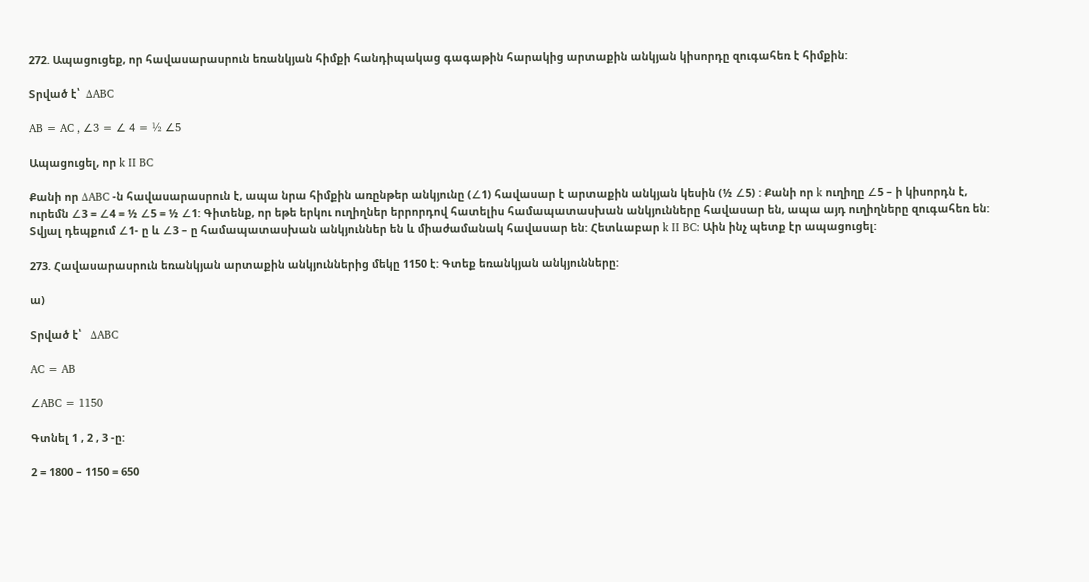272. Ապացուցեք, որ հավասարասրուն եռանկյան հիմքի հանդիպակաց գագաթին հարակից արտաքին անկյան կիսորդը զուգահեռ է հիմքին:

Տրված է՝  ΔABC

AB = AC , ∠3 = ∠ 4 = ½ ∠5

Ապացուցել, որ k II BC

Քանի որ ΔABC -ն հավասարասրուն է, ապա նրա հիմքին առընթեր անկյունը (∠1) հավասար է արտաքին անկյան կեսին (½ ∠5) : Քանի որ k ուղիղը ∠5 – ի կիսորդն է, ուրեմն ∠3 = ∠4 = ½ ∠5 = ½ ∠1: Գիտենք, որ եթե երկու ուղիղներ երրորդով հատելիս համապատասխան անկյունները հավասար են, ապա այդ ուղիղները զուգահեռ են: Տվյալ դեպքում ∠1- ը և ∠3 – ը համապատասխան անկյուններ են և միաժամանակ հավասար են: Հետևաբար k II BC: Աին ինչ պետք էր ապացուցել:

273. Հավասարասրուն եռանկյան արտաքին անկյուններից մեկը 1150 է: Գտեք եռանկյան անկյունները:

ա)

Տրված է՝   ΔABC

AC = AB

∠ABC = 1150

Գտնել 1 , 2 , 3 -ը:

2 = 1800 – 1150 = 650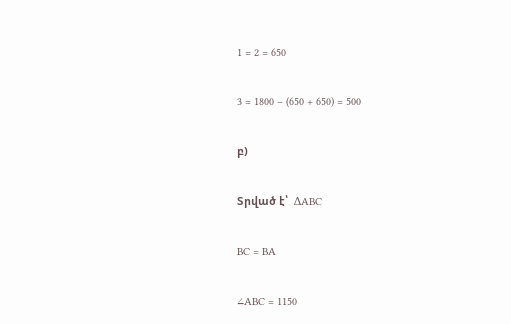1 = 2 = 650

3 = 1800 – (650 + 650) = 500

բ)

Տրված է՝  ΔABC

BC = BA

∠ABC = 1150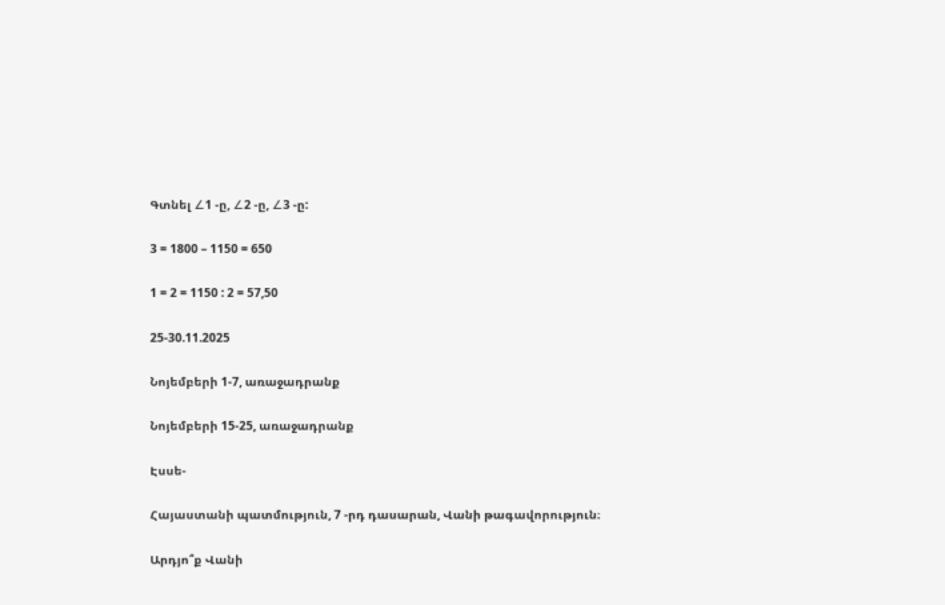Գտնել ∠1 -ը, ∠2 -ը, ∠3 -ը:

3 = 1800 – 1150 = 650

1 = 2 = 1150 : 2 = 57,50

25-30.11.2025

Նոյեմբերի 1-7, առաջադրանք

Նոյեմբերի 15-25, առաջադրանք

Էսսե-

Հայաստանի պատմություն, 7 -րդ դասարան, Վանի թագավորություն։

Արդյո՞ք Վանի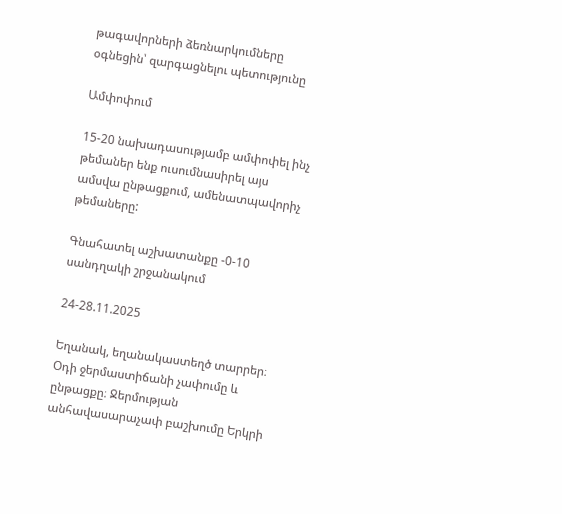թագավորների ձեռնարկումները օգնեցին՝ զարգացնելու պետությունը

Ամփոփում

15-20 նախադասությամբ ամփոփել ինչ թեմաներ ենք ուսումնասիրել այս ամսվա ընթացքում, ամենատպավորիչ թեմաները:

Գնահատել աշխատանքը -0-10 սանդղակի շրջանակում

24-28.11.2025

Եղանակ, եղանակաստեղծ տարրեր։ Օդի ջերմաստիճանի չափումը և ընթացքը։ Ջերմության անհավասարաչափ բաշխումը Երկրի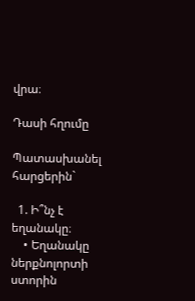վրա։

Դասի հղումը

Պատասխանել հարցերին`

  1. Ի՞նչ է եղանակը։
    • Եղանակը ներքնոլորտի ստորին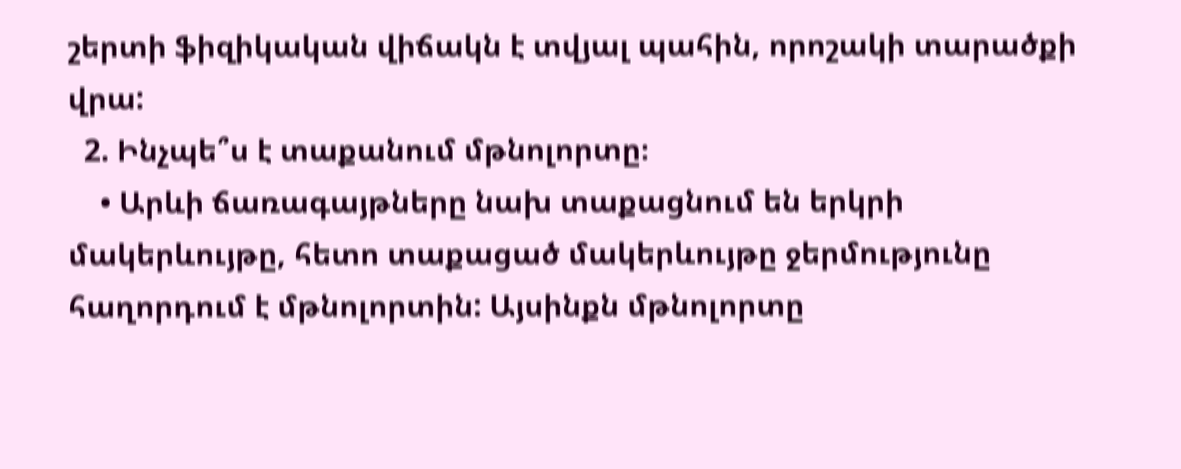շերտի ֆիզիկական վիճակն է տվյալ պահին, որոշակի տարածքի վրա:
  2. Ինչպե՞ս է տաքանում մթնոլորտը։
    • Արևի ճառագայթները նախ տաքացնում են երկրի մակերևույթը, հետո տաքացած մակերևույթը ջերմությունը հաղորդում է մթնոլորտին: Այսինքն մթնոլորտը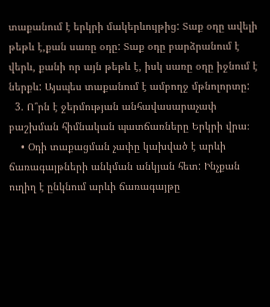տաքանում է երկրի մակերևույթից: Տաք օդը ավելի թեթև է,քան սառը օդը: Տաք օդը բարձրանում է վերև, քանի որ այն թեթև է, իսկ սառը օդը իջնում է ներքև: Այսպես տաքանում է ամբողջ մթնոլորտը:
  3. Ո՞րն է ջերմության անհավասարաչափ բաշխման հիմնական պատճառները Երկրի վրա։
    • Օդի տաքացման չափը կախված է արևի ճառագայթների անկման անկյան հետ: Ինչքան ուղիղ է ընկնում արևի ճառագայթը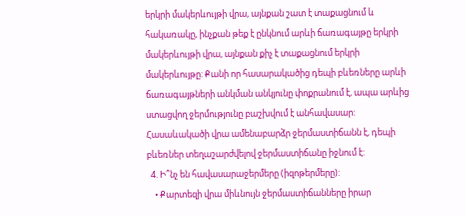երկրի մակերևույթի վրա, այնքան շատ է տաքացնում և հակառակը, ինչքան թեք է ընկնում արևի ճառագայթը երկրի մակերևույթի վրա, այնքան քիչ է տաքացնում երկրի մակերևույթը: Քանի որ հասարակածից դեպի բևեռները արևի ճառագայթների անկման անկյունը փոքրանում է, ապա արևից ստացվող ջերմությունը բաշխվում է անհավասար: Հասաևակածի վրա ամենաբարձր ջերմաստիճանն է, դեպի բևեռներ տեղաշարժվելով ջերմաստիճանը իջնում է:
  4. Ի՞նչ են հավասարաջերմերը (իզոթերմերը):
    • Քարտեզի վրա միևնույն ջերմաստիճանները իրար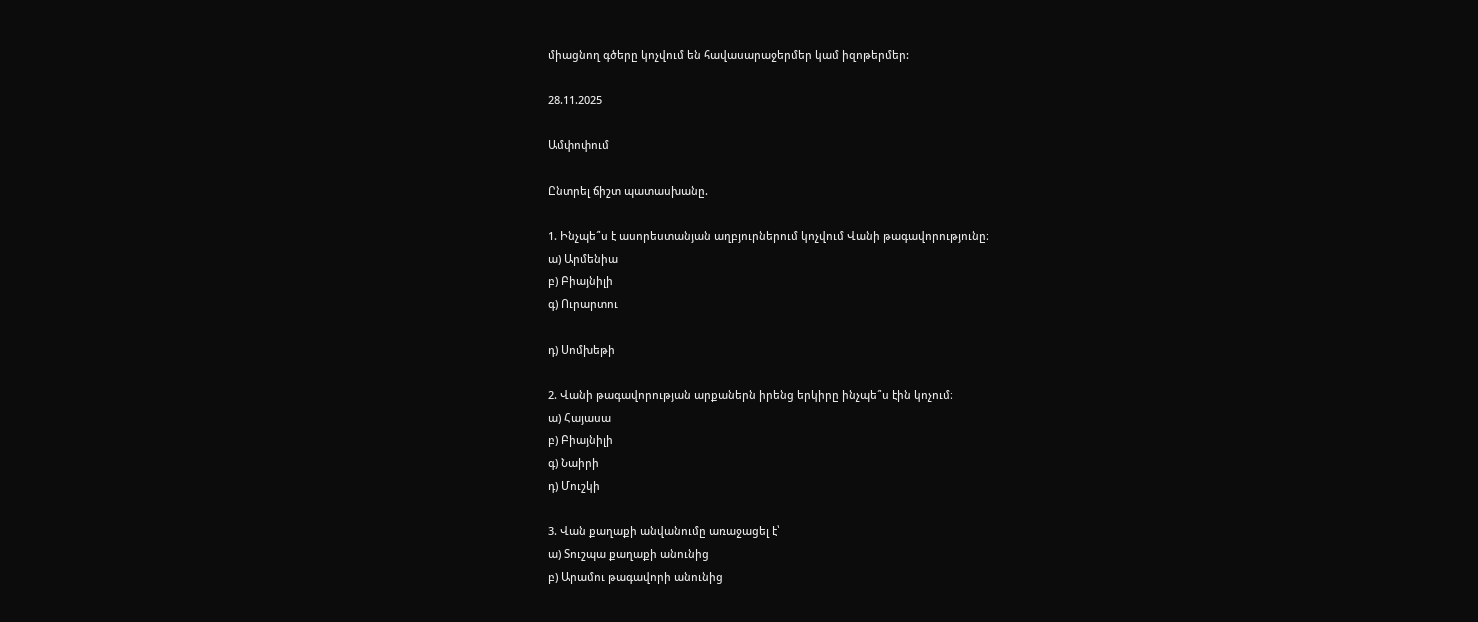միացնող գծերը կոչվում են հավասարաջերմեր կամ իզոթերմեր:

28.11.2025

Ամփոփում

Ընտրել ճիշտ պատասխանը.

1. Ինչպե՞ս է ասորեստանյան աղբյուրներում կոչվում Վանի թագավորությունը։
ա) Արմենիա
բ) Բիայնիլի
գ) Ուրարտու

դ) Սոմխեթի

2. Վանի թագավորության արքաներն իրենց երկիրը ինչպե՞ս էին կոչում։
ա) Հայասա
բ) Բիայնիլի
գ) Նաիրի
դ) Մուշկի

3. Վան քաղաքի անվանումը առաջացել է՝
ա) Տուշպա քաղաքի անունից
բ) Արամու թագավորի անունից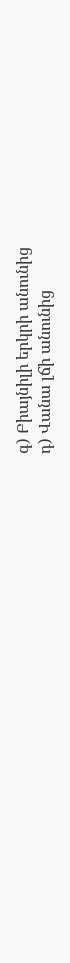գ) Բիայնիլի երկրի անունից
դ) Վանա լճի անունից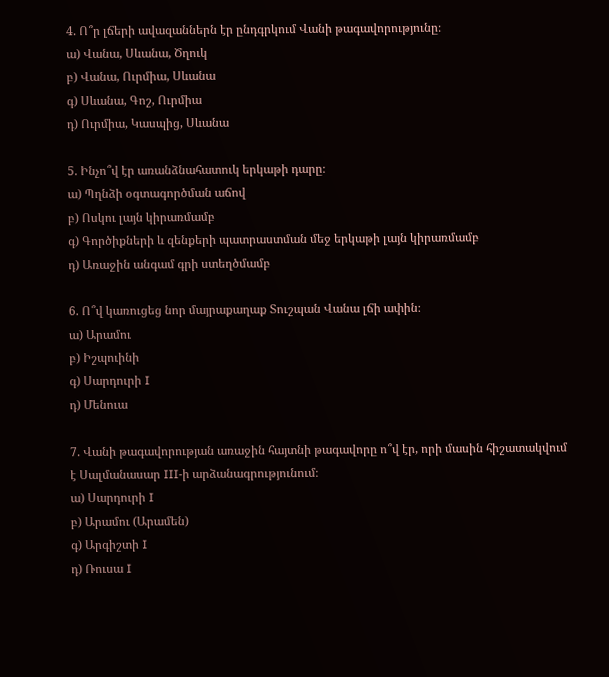4. Ո՞ր լճերի ավազաններն էր ընդգրկում Վանի թագավորությունը։
ա) Վանա, Սևանա, Ծղուկ
բ) Վանա, Ուրմիա, Սևանա
գ) Սևանա, Գոշ, Ուրմիա
դ) Ուրմիա, Կասպից, Սևանա

5. Ինչո՞վ էր առանձնահատուկ երկաթի դարը։
ա) Պղնձի օգտագործման աճով
բ) Ոսկու լայն կիրառմամբ
գ) Գործիքների և զենքերի պատրաստման մեջ երկաթի լայն կիրառմամբ
դ) Առաջին անգամ գրի ստեղծմամբ

6. Ո՞վ կառուցեց նոր մայրաքաղաք Տուշպան Վանա լճի ափին։
ա) Արամու
բ) Իշպուինի
գ) Սարդուրի I
դ) Մենուա

7. Վանի թագավորության առաջին հայտնի թագավորը ո՞վ էր, որի մասին հիշատակվում է Սալմանասար III-ի արձանագրությունում։
ա) Սարդուրի I
բ) Արամու (Արամեն)
գ) Արգիշտի I
դ) Ռուսա I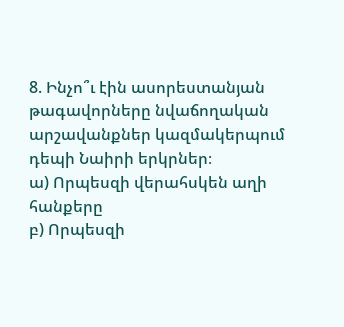8. Ինչո՞ւ էին ասորեստանյան թագավորները նվաճողական արշավանքներ կազմակերպում դեպի Նաիրի երկրներ։
ա) Որպեսզի վերահսկեն աղի հանքերը
բ) Որպեսզի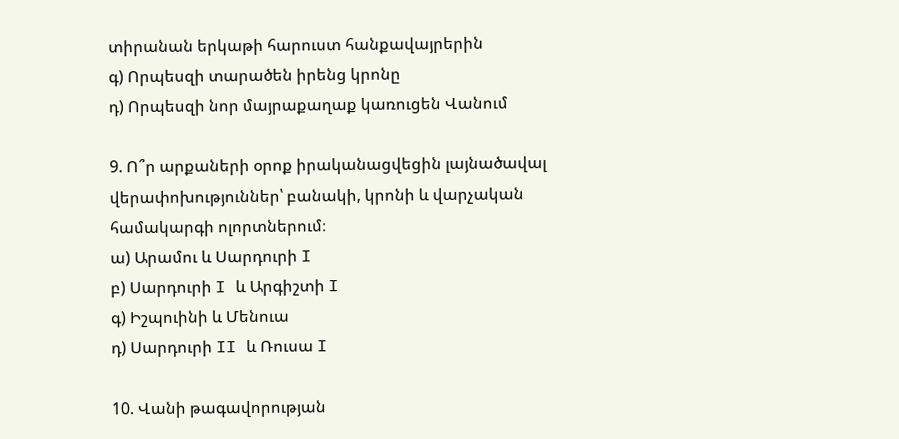տիրանան երկաթի հարուստ հանքավայրերին
գ) Որպեսզի տարածեն իրենց կրոնը
դ) Որպեսզի նոր մայրաքաղաք կառուցեն Վանում

9. Ո՞ր արքաների օրոք իրականացվեցին լայնածավալ վերափոխություններ՝ բանակի, կրոնի և վարչական համակարգի ոլորտներում։
ա) Արամու և Սարդուրի I
բ) Սարդուրի I և Արգիշտի I
գ) Իշպուինի և Մենուա
դ) Սարդուրի II և Ռուսա I

10. Վանի թագավորության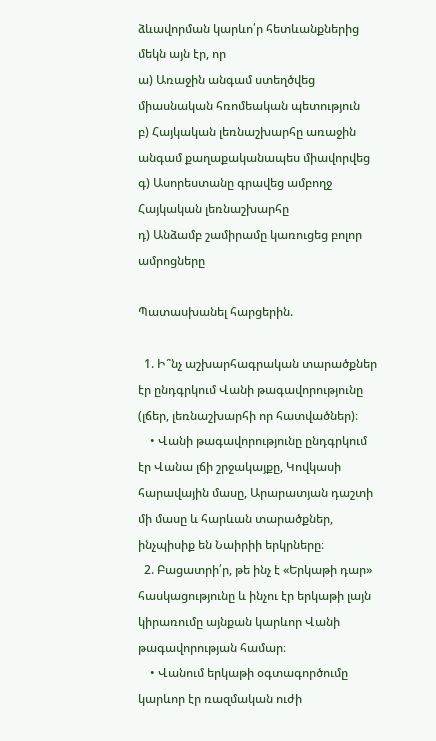ձևավորման կարևո՛ր հետևանքներից մեկն այն էր, որ
ա) Առաջին անգամ ստեղծվեց միասնական հռոմեական պետություն
բ) Հայկական լեռնաշխարհը առաջին անգամ քաղաքականապես միավորվեց
գ) Ասորեստանը գրավեց ամբողջ Հայկական լեռնաշխարհը
դ) Անձամբ շամիրամը կառուցեց բոլոր ամրոցները

Պատասխանել հարցերին.

  1. Ի՞նչ աշխարհագրական տարածքներ էր ընդգրկում Վանի թագավորությունը (լճեր, լեռնաշխարհի որ հատվածներ)։
    • Վանի թագավորությունը ընդգրկում էր Վանա լճի շրջակայքը, Կովկասի հարավային մասը, Արարատյան դաշտի մի մասը և հարևան տարածքներ, ինչպիսիք են Նաիրիի երկրները։
  2. Բացատրի՛ր, թե ինչ է «Երկաթի դար» հասկացությունը և ինչու էր երկաթի լայն կիրառումը այնքան կարևոր Վանի թագավորության համար։
    • Վանում երկաթի օգտագործումը կարևոր էր ռազմական ուժի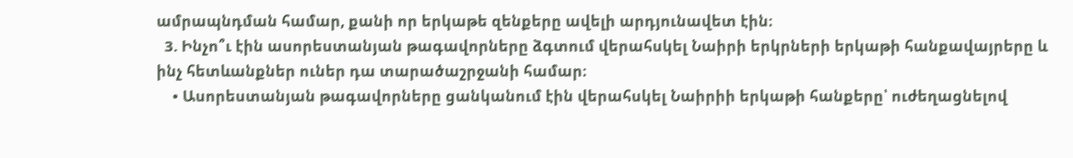ամրապնդման համար, քանի որ երկաթե զենքերը ավելի արդյունավետ էին։
  3. Ինչո՞ւ էին ասորեստանյան թագավորները ձգտում վերահսկել Նաիրի երկրների երկաթի հանքավայրերը և ինչ հետևանքներ ուներ դա տարածաշրջանի համար։
    • Ասորեստանյան թագավորները ցանկանում էին վերահսկել Նաիրիի երկաթի հանքերը՝ ուժեղացնելով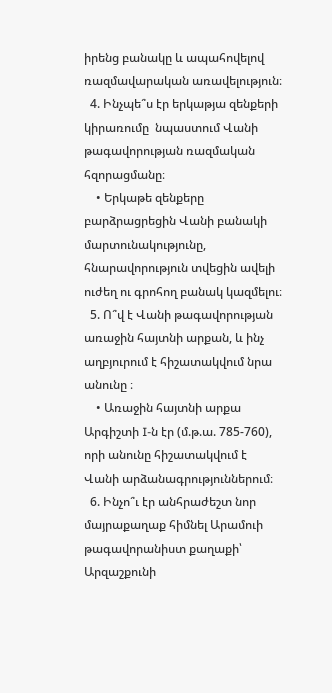իրենց բանակը և ապահովելով ռազմավարական առավելություն։
  4. Ինչպե՞ս էր երկաթյա զենքերի կիրառումը  նպաստում Վանի թագավորության ռազմական հզորացմանը։
    • Երկաթե զենքերը բարձրացրեցին Վանի բանակի մարտունակությունը, հնարավորություն տվեցին ավելի ուժեղ ու գրոհող բանակ կազմելու։
  5. Ո՞վ է Վանի թագավորության առաջին հայտնի արքան, և ինչ աղբյուրում է հիշատակվում նրա անունը ։
    • Առաջին հայտնի արքա Արգիշտի I-ն էր (մ.թ.ա. 785-760), որի անունը հիշատակվում է Վանի արձանագրություններում։
  6. Ինչո՞ւ էր անհրաժեշտ նոր մայրաքաղաք հիմնել Արամուի թագավորանիստ քաղաքի՝ Արզաշքունի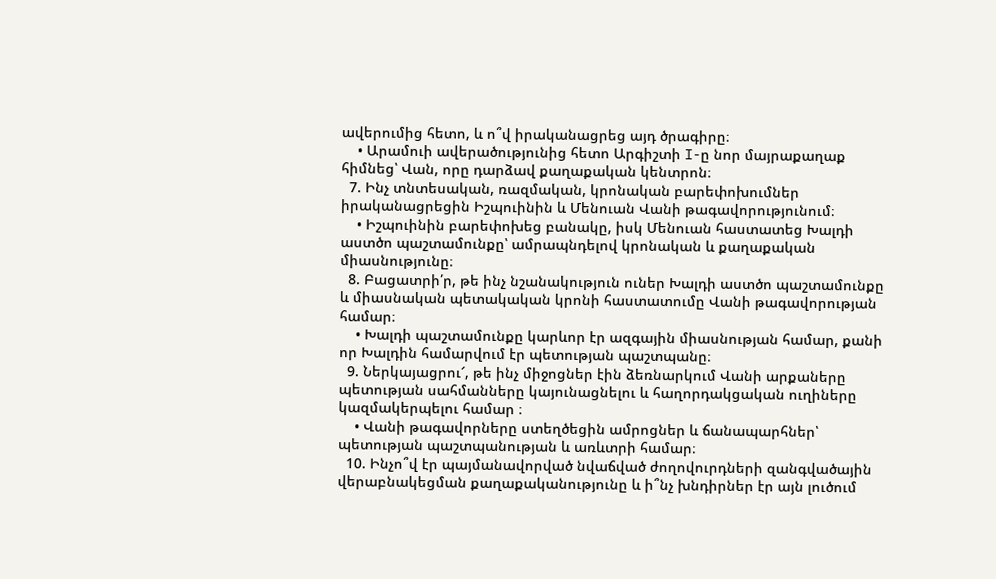ավերումից հետո, և ո՞վ իրականացրեց այդ ծրագիրը։
    • Արամուի ավերածությունից հետո Արգիշտի I-ը նոր մայրաքաղաք հիմնեց՝ Վան, որը դարձավ քաղաքական կենտրոն։
  7. Ինչ տնտեսական, ռազմական, կրոնական բարեփոխումներ իրականացրեցին Իշպուինին և Մենուան Վանի թագավորությունում։
    • Իշպուինին բարեփոխեց բանակը, իսկ Մենուան հաստատեց Խալդի աստծո պաշտամունքը՝ ամրապնդելով կրոնական և քաղաքական միասնությունը։
  8. Բացատրի՛ր, թե ինչ նշանակություն ուներ Խալդի աստծո պաշտամունքը և միասնական պետակական կրոնի հաստատումը Վանի թագավորության համար։
    • Խալդի պաշտամունքը կարևոր էր ազգային միասնության համար, քանի որ Խալդին համարվում էր պետության պաշտպանը։
  9. Ներկայացրու՜, թե ինչ միջոցներ էին ձեռնարկում Վանի արքաները պետության սահմանները կայունացնելու և հաղորդակցական ուղիները կազմակերպելու համար ։
    • Վանի թագավորները ստեղծեցին ամրոցներ և ճանապարհներ՝ պետության պաշտպանության և առևտրի համար։
  10. Ինչո՞վ էր պայմանավորված նվաճված ժողովուրդների զանգվածային վերաբնակեցման քաղաքականությունը և ի՞նչ խնդիրներ էր այն լուծում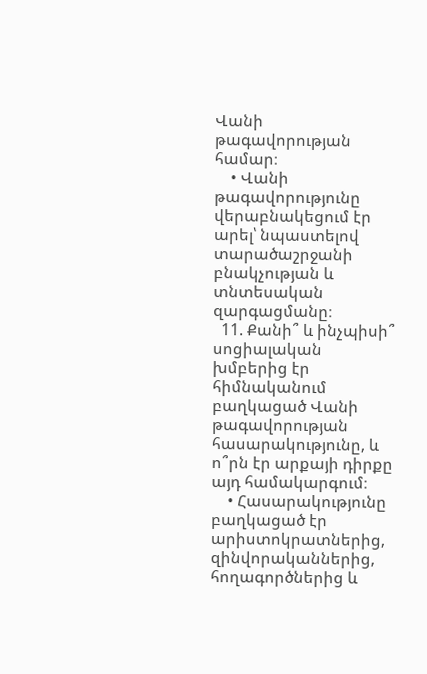Վանի թագավորության համար։
    • Վանի թագավորությունը վերաբնակեցում էր արել՝ նպաստելով տարածաշրջանի բնակչության և տնտեսական զարգացմանը։
  11. Քանի՞ և ինչպիսի՞ սոցիալական խմբերից էր հիմնականում բաղկացած Վանի թագավորության հասարակությունը, և ո՞րն էր արքայի դիրքը այդ համակարգում։
    • Հասարակությունը բաղկացած էր արիստոկրատներից, զինվորականներից, հողագործներից և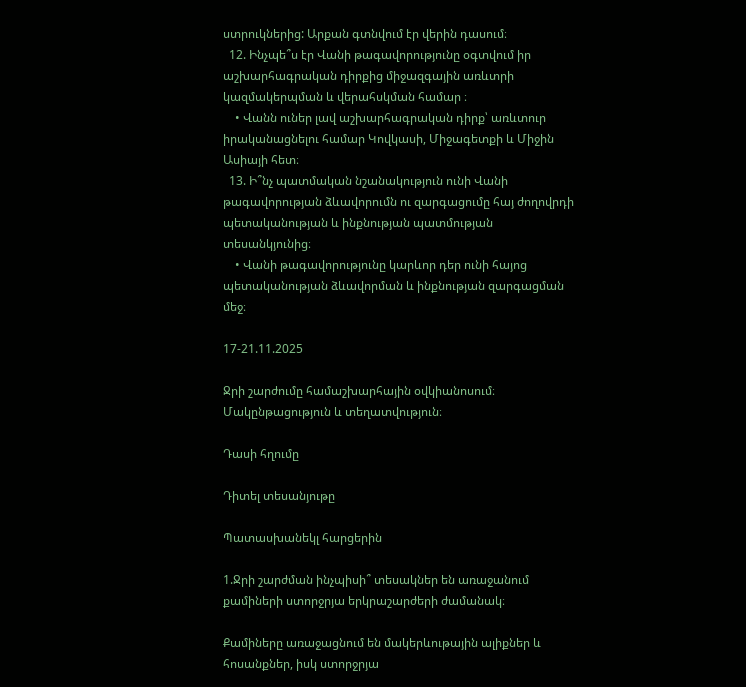ստրուկներից: Արքան գտնվում էր վերին դասում։
  12. Ինչպե՞ս էր Վանի թագավորությունը օգտվում իր աշխարհագրական դիրքից միջազգային առևտրի կազմակերպման և վերահսկման համար ։
    • Վանն ուներ լավ աշխարհագրական դիրք՝ առևտուր իրականացնելու համար Կովկասի, Միջագետքի և Միջին Ասիայի հետ։
  13. Ի՞նչ պատմական նշանակություն ունի Վանի թագավորության ձևավորումն ու զարգացումը հայ ժողովրդի պետականության և ինքնության պատմության տեսանկյունից։
    • Վանի թագավորությունը կարևոր դեր ունի հայոց պետականության ձևավորման և ինքնության զարգացման մեջ։

17-21.11.2025

Ջրի շարժումը համաշխարհային օվկիանոսում։ Մակընթացություն և տեղատվություն։

Դասի հղումը

Դիտել տեսանյութը

Պատասխանեկլ հարցերին

1.Ջրի շարժման ինչպիսի՞ տեսակներ են առաջանում քամիների ստորջրյա երկրաշարժերի ժամանակ։

Քամիները առաջացնում են մակերևութային ալիքներ և հոսանքներ, իսկ ստորջրյա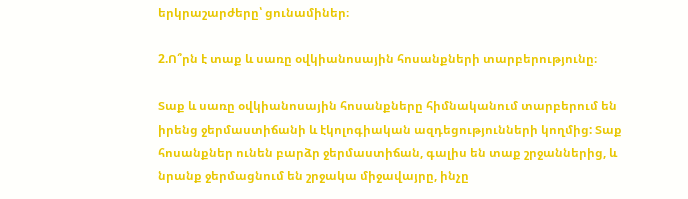երկրաշարժերը՝ ցունամիներ։

2.Ո՞րն է տաք և սառը օվկիանոսային հոսանքների տարբերությունը։

Տաք և սառը օվկիանոսային հոսանքները հիմնականում տարբերում են իրենց ջերմաստիճանի և էկոլոգիական ազդեցությունների կողմից: Տաք հոսանքներ ունեն բարձր ջերմաստիճան, գալիս են տաք շրջաններից, և նրանք ջերմացնում են շրջակա միջավայրը, ինչը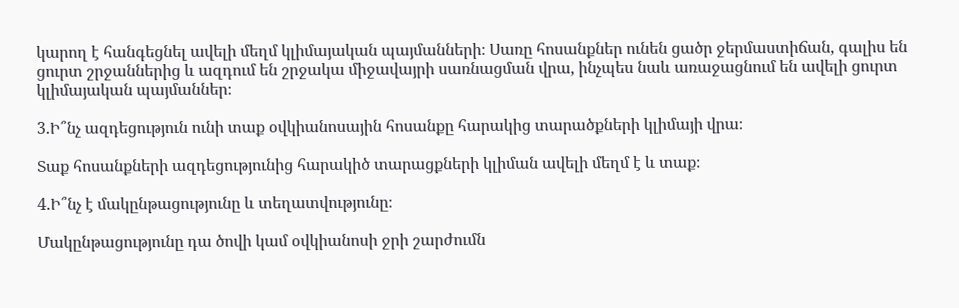կարող է հանգեցնել ավելի մեղմ կլիմայական պայմանների։ Սառը հոսանքներ ունեն ցածր ջերմաստիճան, գալիս են ցուրտ շրջաններից և ազդում են շրջակա միջավայրի սառնացման վրա, ինչպես նաև առաջացնում են ավելի ցուրտ կլիմայական պայմաններ։

3.Ի՞նչ ազդեցություն ունի տաք օվկիանոսային հոսանքը հարակից տարածքների կլիմայի վրա։

Տաք հոսանքների ազդեցությունից հարակիծ տարացքների կլիման ավելի մեղմ է և տաք։

4.Ի՞նչ է մակընթացությունը և տեղատվությունը։

Մակընթացությունը դա ծովի կամ օվկիանոսի ջրի շարժումն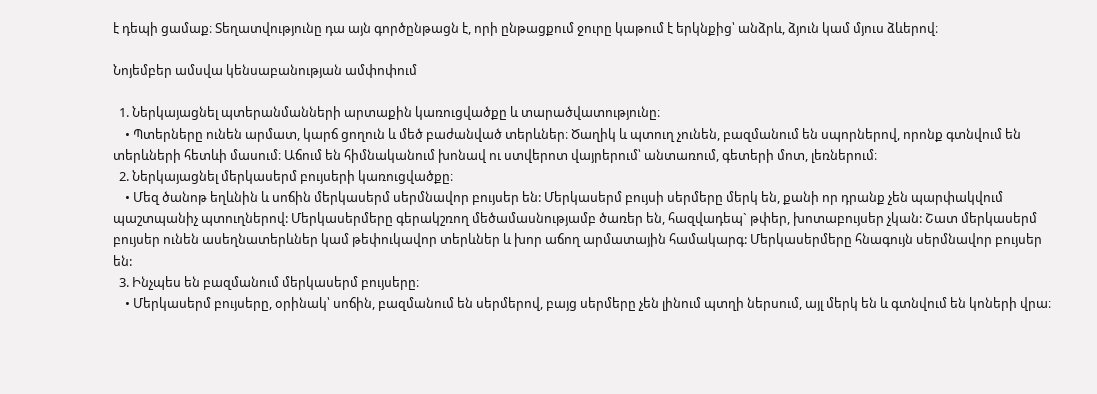է դեպի ցամաք։ Տեղատվությունը դա այն գործընթացն է, որի ընթացքում ջուրը կաթում է երկնքից՝ անձրև, ձյուն կամ մյուս ձևերով։

Նոյեմբեր ամսվա կենսաբանության ամփոփում

  1. Ներկայացնել պտերանմանների արտաքին կառուցվածքը և տարածվատությունը։
    • Պտերները ունեն արմատ, կարճ ցողուն և մեծ բաժանված տերևներ։ Ծաղիկ և պտուղ չունեն, բազմանում են սպորներով, որոնք գտնվում են տերևների հետևի մասում։ Աճում են հիմնականում խոնավ ու ստվերոտ վայրերում՝ անտառում, գետերի մոտ, լեռներում։
  2. Ներկայացնել մերկասերմ բույսերի կառուցվածքը։
    • Մեզ ծանոթ եղևնին և սոճին մերկասերմ սերմնավոր բույսեր են: Մերկասերմ բույսի սերմերը մերկ են, քանի որ դրանք չեն պարփակվում պաշտպանիչ պտուղներով: Մերկասերմերը գերակշռող մեծամասնությամբ ծառեր են, հազվադեպ` թփեր, խոտաբույսեր չկան: Շատ մերկասերմ բույսեր ունեն ասեղնատերևներ կամ թեփուկավոր տերևներ և խոր աճող արմատային համակարգ: Մերկասերմերը հնագույն սերմնավոր բույսեր են:
  3. Ինչպես են բազմանում մերկասերմ բույսերը։
    • Մերկասերմ բույսերը, օրինակ՝ սոճին, բազմանում են սերմերով, բայց սերմերը չեն լինում պտղի ներսում, այլ մերկ են և գտնվում են կոների վրա։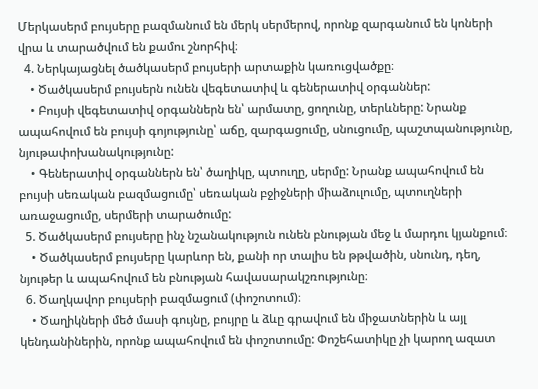Մերկասերմ բույսերը բազմանում են մերկ սերմերով, որոնք զարգանում են կոների վրա և տարածվում են քամու շնորհիվ։
  4. Ներկայացնել ծածկասերմ բույսերի արտաքին կառուցվածքը։
    • Ծածկասերմ բույսերն ունեն վեգետատիվ և գեներատիվ օրգաններ:
    • Բույսի վեգետատիվ օրգաններն են՝ արմատը, ցողունը, տերևները: Նրանք ապահովում են բույսի գոյությունը՝ աճը, զարգացումը, սնուցումը, պաշտպանությունը, նյութափոխանակությունը:
    • Գեներատիվ օրգաններն են՝ ծաղիկը, պտուղը, սերմը: Նրանք ապահովում են բույսի սեռական բազմացումը՝ սեռական բջիջների միաձուլումը, պտուղների առաջացումը, սերմերի տարածումը:
  5. Ծածկասերմ բույսերը ինչ նշանակություն ունեն բնության մեջ և մարդու կյանքում։
    • Ծածկասերմ բույսերը կարևոր են, քանի որ տալիս են թթվածին, սնունդ, դեղ, նյութեր և ապահովում են բնության հավասարակշռությունը։
  6. Ծաղկավոր բույսերի բազմացում (փոշոտում)։
    • Ծաղիկների մեծ մասի գույնը, բույրը և ձևը գրավում են միջատներին և այլ կենդանիներին, որոնք ապահովում են փոշոտումը: Փոշեհատիկը չի կարող ազատ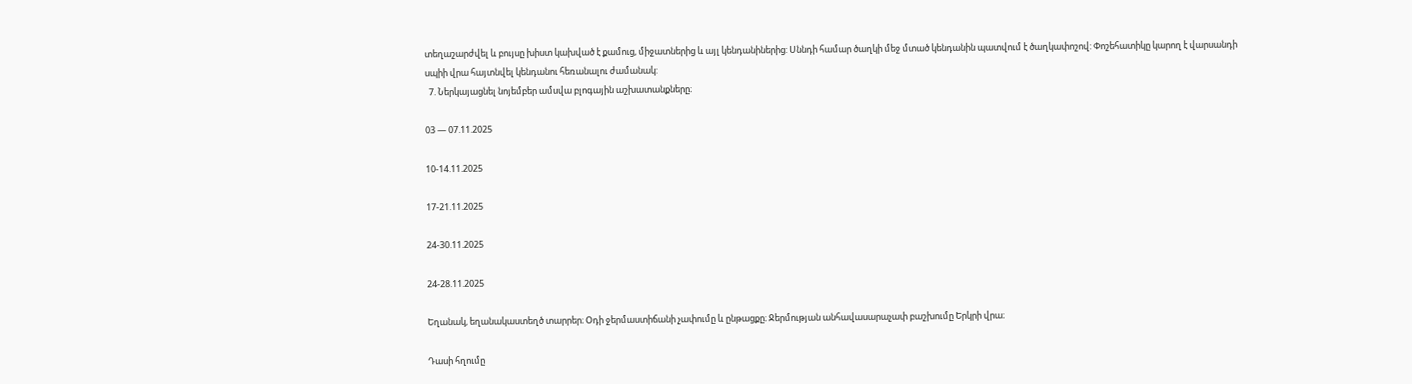տեղաշարժվել և բույսը խիստ կախված է քամուց, միջատներից և այլ կենդանիներից: Սննդի համար ծաղկի մեջ մտած կենդանին պատվում է ծաղկափոշով: Փոշեհատիկը կարող է վարսանդի սպիի վրա հայտնվել կենդանու հեռանալու ժամանակ:
  7. Ներկայացնել նոյեմբեր ամսվա բլոգային աշխատանքները։

03 — 07.11.2025

10-14.11.2025

17-21.11.2025

24-30.11.2025

24-28.11.2025

Եղանակ, եղանակաստեղծ տարրեր։ Օդի ջերմաստիճանի չափումը և ընթացքը։ Ջերմության անհավասարաչափ բաշխումը Երկրի վրա։

Դասի հղումը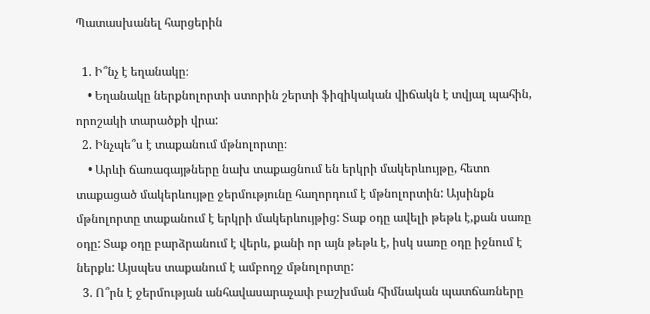Պատասխանել հարցերին

  1. Ի՞նչ է եղանակը։
    • Եղանակը ներքնոլորտի ստորին շերտի ֆիզիկական վիճակն է տվյալ պահին, որոշակի տարածքի վրա:
  2. Ինչպե՞ս է տաքանում մթնոլորտը։
    • Արևի ճառագայթները նախ տաքացնում են երկրի մակերևույթը, հետո տաքացած մակերևույթը ջերմությունը հաղորդում է մթնոլորտին: Այսինքն մթնոլորտը տաքանում է երկրի մակերևույթից: Տաք օդը ավելի թեթև է,քան սառը օդը: Տաք օդը բարձրանում է վերև, քանի որ այն թեթև է, իսկ սառը օդը իջնում է ներքև: Այսպես տաքանում է ամբողջ մթնոլորտը:
  3. Ո՞րն է ջերմության անհավասարաչափ բաշխման հիմնական պատճառները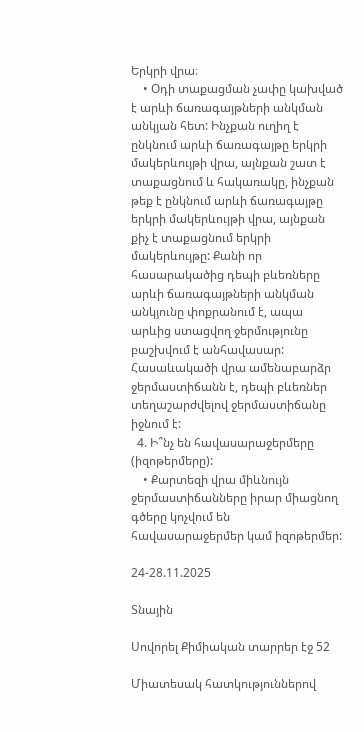Երկրի վրա։
    • Օդի տաքացման չափը կախված է արևի ճառագայթների անկման անկյան հետ: Ինչքան ուղիղ է ընկնում արևի ճառագայթը երկրի մակերևույթի վրա, այնքան շատ է տաքացնում և հակառակը, ինչքան թեք է ընկնում արևի ճառագայթը երկրի մակերևույթի վրա, այնքան քիչ է տաքացնում երկրի մակերևույթը: Քանի որ հասարակածից դեպի բևեռները արևի ճառագայթների անկման անկյունը փոքրանում է, ապա արևից ստացվող ջերմությունը բաշխվում է անհավասար: Հասաևակածի վրա ամենաբարձր ջերմաստիճանն է, դեպի բևեռներ տեղաշարժվելով ջերմաստիճանը իջնում է:
  4. Ի՞նչ են հավասարաջերմերը (իզոթերմերը):
    • Քարտեզի վրա միևնույն ջերմաստիճանները իրար միացնող գծերը կոչվում են հավասարաջերմեր կամ իզոթերմեր:

24-28.11.2025

Տնային

Սովորել Քիմիական տարրեր էջ 52

Միատեսակ հատկություններով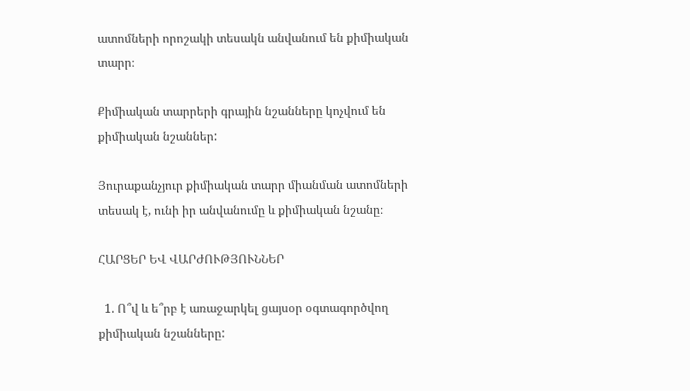ատոմների որոշակի տեսակն անվանում են քիմիական տարր։

Քիմիական տարրերի գրային նշանները կոչվում են քիմիական նշաններ:

Յուրաքանչյուր քիմիական տարր միանման ատոմների տեսակ է, ունի իր անվանումը և քիմիական նշանը։

ՀԱՐՑԵՐ ԵՎ ՎԱՐԺՈՒԹՅՈՒՆՆԵՐ

  1. Ո՞վ և ե՞րբ է առաջարկել ցայսօր օգտագործվող քիմիական նշանները: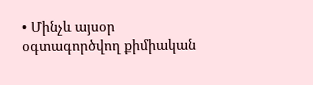• Մինչև այսօր օգտագործվող քիմիական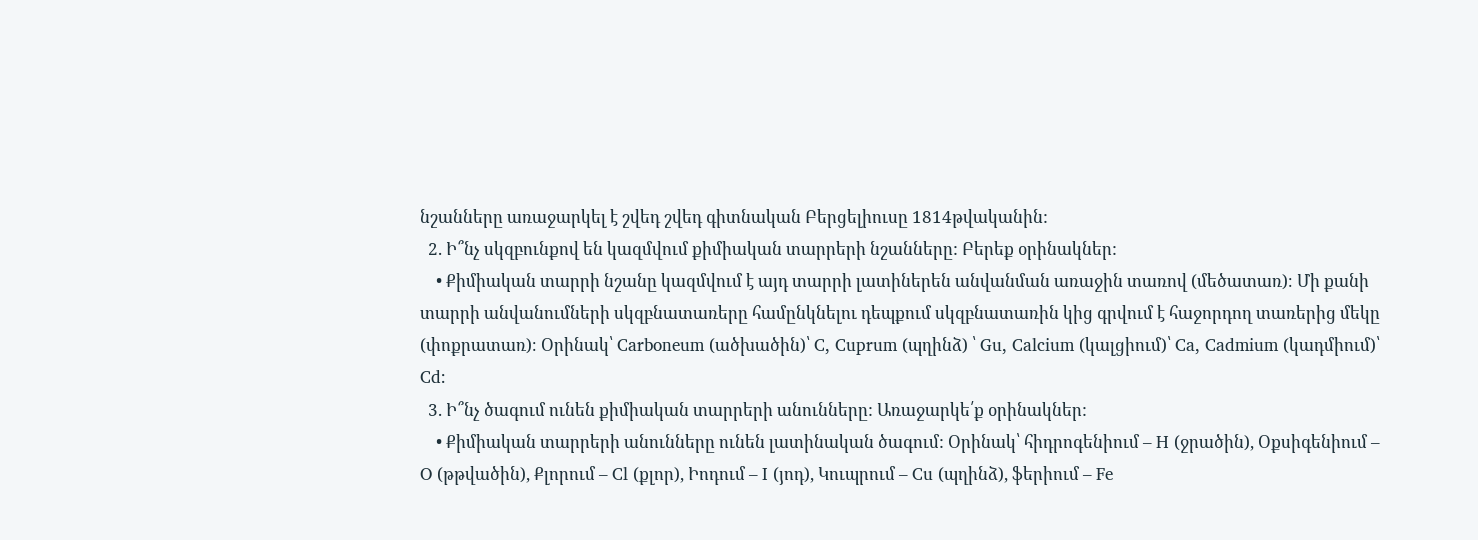նշանները առաջարկել է շվեդ շվեդ գիտնական Բերցելիուսը 1814թվականին:
  2. Ի՞նչ սկզբունքով են կազմվում քիմիական տարրերի նշանները: Բերեք օրինակներ:
    • Քիմիական տարրի նշանը կազմվում է այդ տարրի լատիներեն անվանման առաջին տառով (մեծատառ)։ Մի քանի տարրի անվանումների սկզբնատառերը համընկնելու դեպքում սկզբնատառին կից գրվում է հաջորդող տառերից մեկը (փոքրատառ)։ Օրինակ՝ Carboneum (ածխածին)՝ C, Cuprum (պղինձ) ՝ Gu, Calcium (կալցիում)՝ Ca, Cadmium (կադմիում)՝ Cd:
  3. Ի՞նչ ծագում ունեն քիմիական տարրերի անունները: Առաջարկե՛ք օրինակներ:
    • Քիմիական տարրերի անունները ունեն լատինական ծագում: Օրինակ՝ հիդրոգենիում – H (ջրածին), Օքսիգենիում – O (թթվածին), Քլորում – Cl (քլոր), Իոդում – I (յոդ), Կուպրում – Cu (պղինձ), ֆերիում – Fe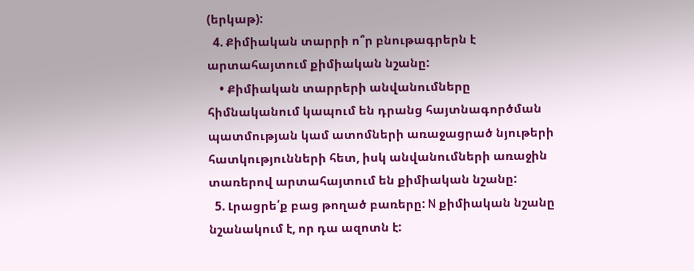(երկաթ):
  4. Քիմիական տարրի ո՞ր բնութագրերն է արտահայտում քիմիական նշանը:
    • Քիմիական տարրերի անվանումները հիմնականում կապում են դրանց հայտնագործման պատմության կամ ատոմների առաջացրած նյութերի հատկությունների հետ, իսկ անվանումների առաջին տառերով արտահայտում են քիմիական նշանը:
  5. Լրացրե՛ք բաց թողած բառերը: N քիմիական նշանը նշանակում է, որ դա ազոտն է: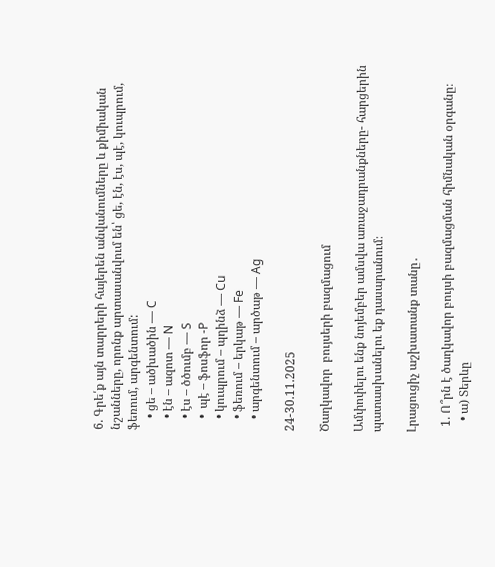6. Գրե՛ք այն տարրերի հայերեն անվանումները և քիմիական նշանները, որոնք արտասանվում են՝ ցե, էն, էս, պէ, կուպրում, ֆեռում, արգենտում:
    • ցե – ածխածին — C
    • էն – ազոտ — N
    • էս – ծծումբ — S
    •  պէ – ֆոսֆոր -P
    • կուպրում – պղինձ — Cu
    • ֆեռում – երկաթ — Fe
    • արգենտում – արծաթ — Ag

24-30.11.2025

Ծաղկավոր  բույսերի բազմացում

Ամփոփելու ենք նոյեմբեր ամսվա առաջադրանքները- հարցերին պատասխանելու եք դասարանում։

Լրացուցիչ աշխատանք տանը․

  1. Ո՞րն է ծաղկավոր բույսի բազմացման հիմնական օրգանը։
    • ա) Տերևը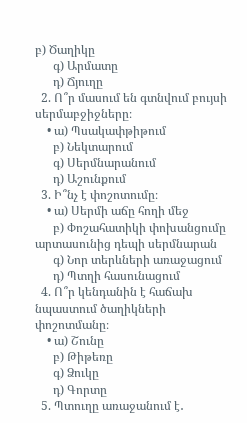բ) Ծաղիկը
      գ) Արմատը
      դ) Ճյուղը
  2. Ո՞ր մասում են գտնվում բույսի սերմաբջիջները։
    • ա) Պսակափթիթում
      բ) Նեկտարում
      գ) Սերմնարանում
      դ) Աշունքում
  3. Ի՞նչ է փոշոտումը։
    • ա) Սերմի աճը հողի մեջ
      բ) Փոշահատիկի փոխանցումը արտասունից դեպի սերմնարան
      գ) Նոր տերևների առաջացում
      դ) Պտղի հասունացում
  4. Ո՞ր կենդանին է հաճախ նպաստում ծաղիկների փոշոտմանը։
    • ա) Շունը
      բ) Թիթեռը
      գ) Ձուկը
      դ) Գորտը
  5. Պտուղը առաջանում է․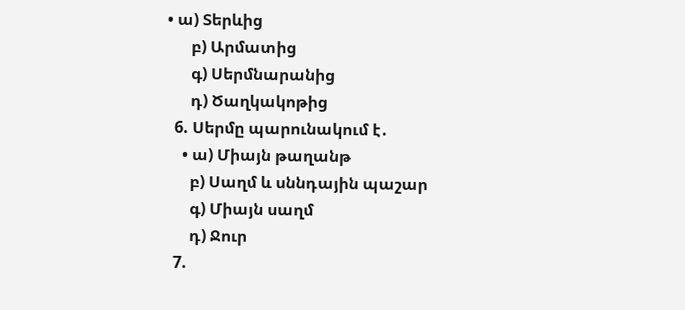• ա) Տերևից
      բ) Արմատից
      գ) Սերմնարանից
      դ) Ծաղկակոթից
  6. Սերմը պարունակում է․
    • ա) Միայն թաղանթ
      բ) Սաղմ և սննդային պաշար
      գ) Միայն սաղմ
      դ) Ջուր
  7.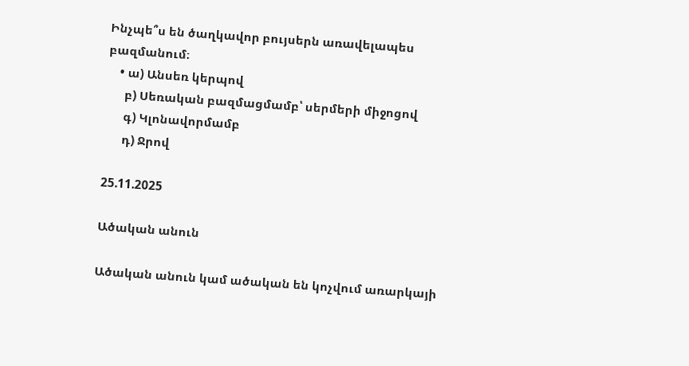Ինչպե՞ս են ծաղկավոր բույսերն առավելապես բազմանում։
    • ա) Անսեռ կերպով
      բ) Սեռական բազմացմամբ՝ սերմերի միջոցով
      գ) Կլոնավորմամբ
      դ) Ջրով

25.11.2025

Ածական անուն

Ածական անուն կամ ածական են կոչվում առարկայի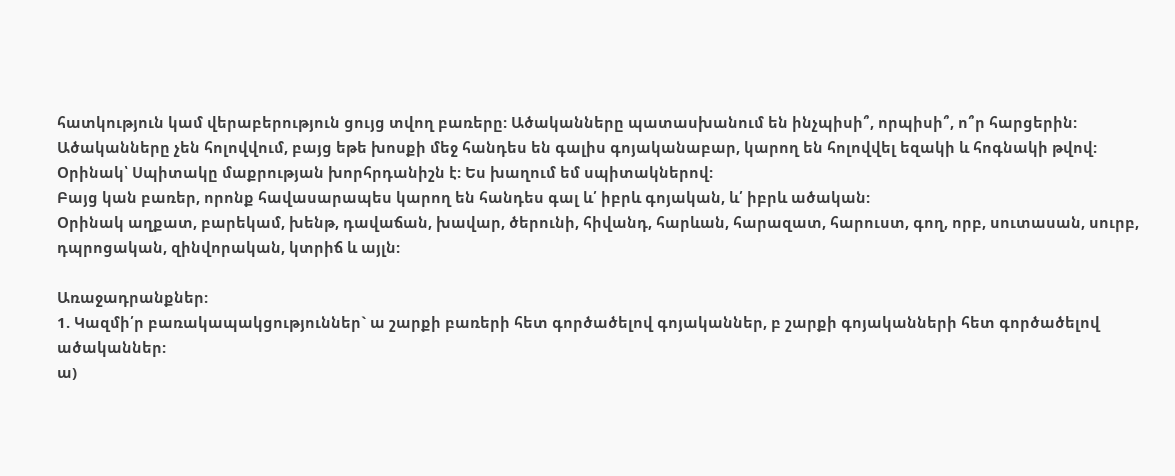հատկություն կամ վերաբերություն ցույց տվող բառերը: Ածականները պատասխանում են ինչպիսի՞, որպիսի՞, ո՞ր հարցերին:
Ածականները չեն հոլովվում, բայց եթե խոսքի մեջ հանդես են գալիս գոյականաբար, կարող են հոլովվել եզակի և հոգնակի թվով: Օրինակ՝ Սպիտակը մաքրության խորհրդանիշն է: Ես խաղում եմ սպիտակներով:
Բայց կան բառեր, որոնք հավասարապես կարող են հանդես գալ և՛ իբրև գոյական, և՛ իբրև ածական:
Օրինակ աղքատ, բարեկամ, խենթ, դավաճան, խավար, ծերունի, հիվանդ, հարևան, հարազատ, հարուստ, գող, որբ, սուտասան, սուրբ, դպրոցական, զինվորական, կտրիճ և այլն:

Առաջադրանքներ:
1. Կազմի՛ր բառակապակցություններ` ա շարքի բառերի հետ գործածելով գոյականներ, բ շարքի գոյականների հետ գործածելով ածականներ:
ա)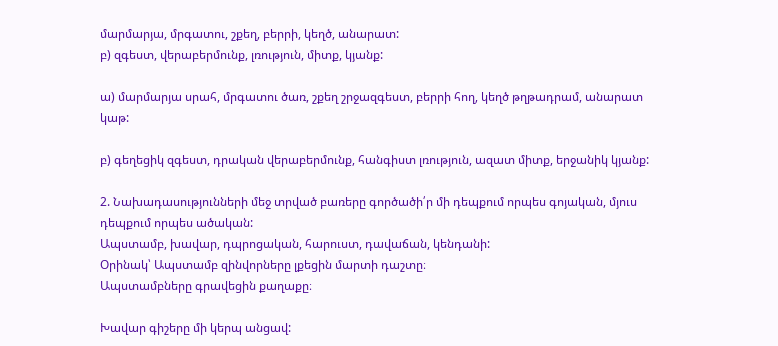մարմարյա, մրգատու, շքեղ, բերրի, կեղծ, անարատ:
բ) զգեստ, վերաբերմունք, լռություն, միտք, կյանք:

ա) մարմարյա սրահ, մրգատու ծառ, շքեղ շրջազգեստ, բերրի հող, կեղծ թղթադրամ, անարատ կաթ:

բ) գեղեցիկ զգեստ, դրական վերաբերմունք, հանգիստ լռություն, ազատ միտք, երջանիկ կյանք:

2. Նախադասությունների մեջ տրված բառերը գործածի՛ր մի դեպքում որպես գոյական, մյուս դեպքում որպես ածական:
Ապստամբ, խավար, դպրոցական, հարուստ, դավաճան, կենդանի:
Օրինակ՝ Ապստամբ զինվորները լքեցին մարտի դաշտը։
Ապստամբները գրավեցին քաղաքը։

Խավար գիշերը մի կերպ անցավ: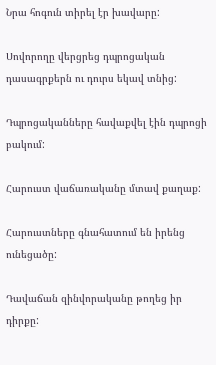Նրա հոգուն տիրել էր խավարը:

Սովորողը վերցրեց դպրոցական դասագրքերն ու դուրս եկավ տնից:

Դպրոցականները հավաքվել էին դպրոցի բակում:

Հարուստ վաճառականը մտավ քաղաք:

Հարուստները գնահատում են իրենց ունեցածը:

Դավաճան զինվորականը թողեց իր դիրքը: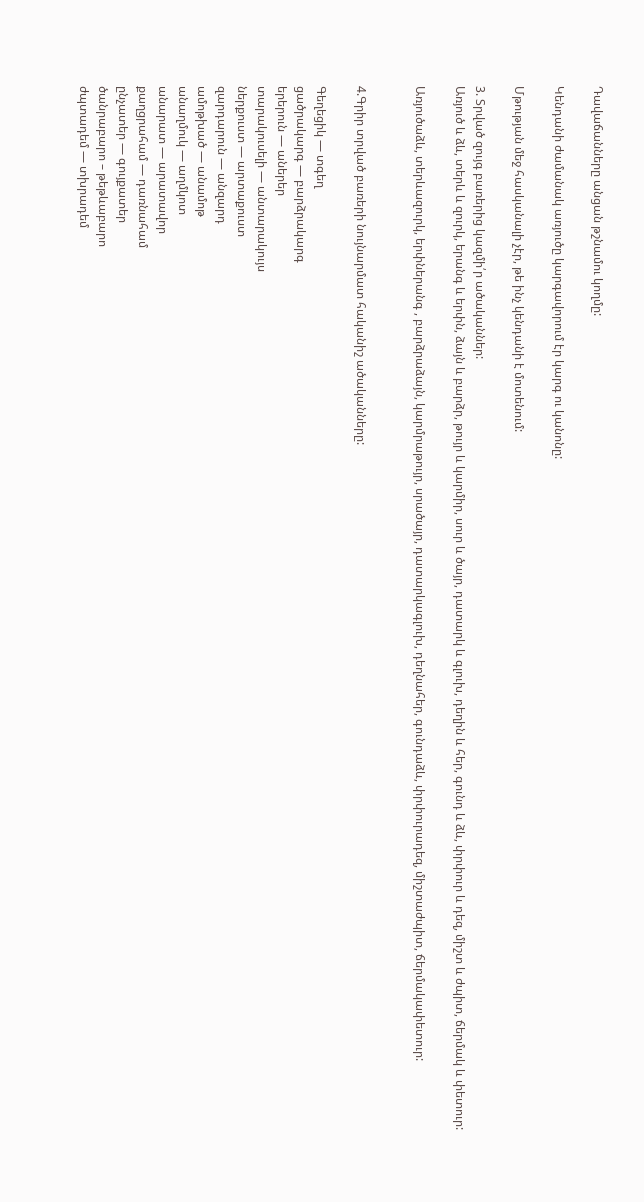Դավաճանները անցան թշնամու կողմը:

Կենդանի ժամանակ առյուծը կարգավորում էր կարգ ու կանոնը:

Մթության մեջ հասկանալի չէր, թե ինչ կենդանի է մոտենում:

3. Տրված զույգ բառերից կազմի՛ր ածականներ:
Առյուծ և ձև, տերև և զուրկ, երանգ և երփն, ձայն և բարձր, թույր և կարմիր, սուր և ծայր, դատարկ և գլուխ, դեղին և հեր, գունդ և ձև, փրփուր և դեզ, միշտ և ժպիտ, ճերմակ և փետուր:

Առյուծաձև, տերևազուրկ, երփներանգ , բարձրաձայն, կարմրաթույր, սրածայր, դատարկագլուխ, դեղնահեր, գունդաձև, փրփուրադեզ, միշտաժպիտ, ճերմակափետուր:


4.Գրիր տրված բառերի նույնարմատ հականիշ ածականները:

Գեղեցիկ — տգեղ
ցածրակարգ — բարձրակարգ
երերուն — աներեր
տարակուսելի — անտարակույս
ներքուստ — արտաքուստ
զարդարուն — անզարդ
ամոթխած — անամոթ
անաղմուկ — աղմկոտ
անարատ — արատավոր
քաղցրահամ — դառնահամ
ընչատեր — գույքատեր
ծանրաբարո – թեթևաբարո
ժպտադեմ — տխրադեմ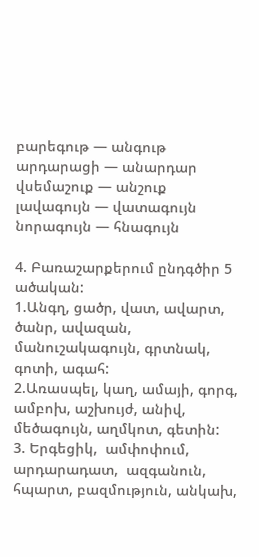բարեգութ — անգութ
արդարացի — անարդար
վսեմաշուք — անշուք
լավագույն — վատագույն
նորագույն — հնագույն

4. Բառաշարքերում ընդգծիր 5 ածական:
1.Անգղ, ցածր, վատ, ավարտ, ծանր, ավազան, մանուշակագույն, գրտնակ, գոտի, ագահ:
2.Առասպել, կաղ, ամայի, գորգ, ամբոխ, աշխույժ, անիվ, մեծագույն, աղմկոտ, գետին:
3. Երգեցիկ,  ամփոփում, արդարադատ,  ազգանուն, հպարտ, բազմություն, անկախ,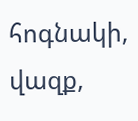հոգնակի, վազք,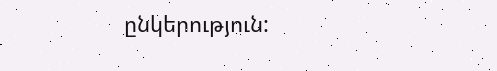ընկերություն: